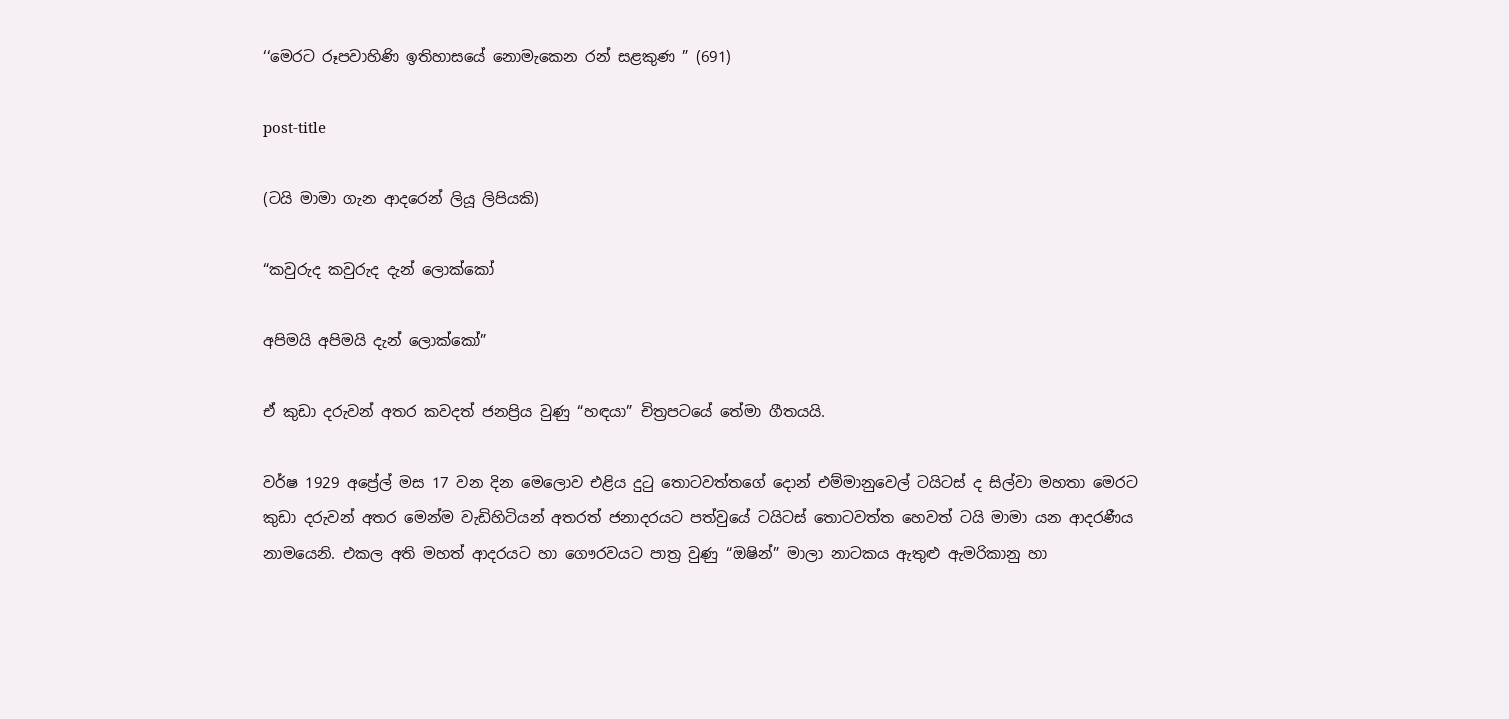‘‘මෙරට රූපවාහිණි ඉතිහාසයේ නොමැකෙන රන් සළකුණ ” (691)

post-title

(ටයි මාමා ගැන ආදරෙන් ලියූ ලිපියකි)

“කවුරුද කවුරුද දැන් ලොක්කෝ

අපිමයි අපිමයි දැන් ලොක්කෝ”

ඒ කුඩා දරුවන් අතර කවදත් ජනප්‍රිය වුණු “හඳයා” චිත්‍රපටයේ තේමා ගීතයයි.

වර්ෂ 1929 අප්‍රේල් මස 17 වන දින මෙලොව එළිය දුටු තොටවත්තගේ දොන් එම්මානුවෙල් ටයිටස් ද සිල්වා මහතා මෙරට කුඩා දරුවන් අතර මෙන්ම වැඩිහිටියන් අතරත් ජනාදරයට පත්වුයේ ටයිටස් තොටවත්ත හෙවත් ටයි මාමා යන ආදරණීය නාමයෙනි. එකල අති මහත් ආදරයට හා ගෞරවයට පාත්‍ර වුණු “ඔෂින්” මාලා නාටකය ඇතුළු ඇමරිකානු හා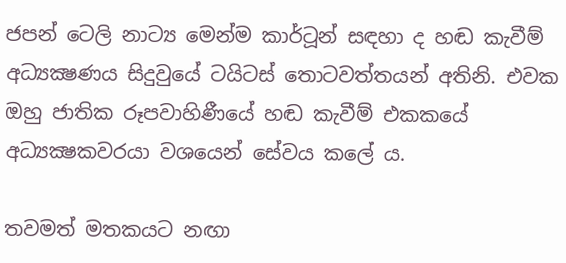ජපන් ටෙලි නාට්‍ය මෙන්ම කාර්ටූන් සඳහා ද හඬ කැවීම් අධ්‍යක්‍ෂණය සිදුවුයේ ටයිටස් තොටවත්තයන් අතිනි. එවක ඔහු ජාතික රූපවාහිණීයේ හඬ කැවීම් එකකයේ අධ්‍යක්‍ෂකවරයා වශයෙන් සේවය කලේ ය.

තවමත් මතකයට නඟා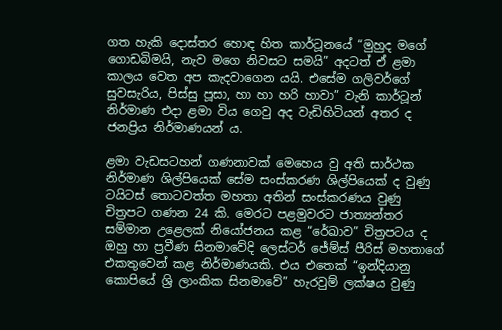ගත හැකි දොස්තර හොඳ හිත කාර්ටූනයේ “මුහුද මගේ ගොඩබිමයි, නැව මගෙ නිවසට සමයි” අදටත් ඒ ළමා කාලය වෙත අප කැදවාගෙන යයි. එසේම ගලිවර්ගේ සුවසැරිය, පිස්සු පූසා, හා හා හරි හාවා” වැනි කාර්ටූන් නිර්මාණ එදා ළමා විය ගෙවු අද වැඩිහිටියන් අතර ද ජනප්‍රිය නිර්මාණයන් ය.

ළමා වැඩසටහන් ගණනාවක් මෙහෙය වු අති සාර්ථක නිර්මාණ ශිල්පියෙක් සේම සංස්කරණ ශිල්පියෙක් ද වුණු ටයිටස් තොටවත්ත මහතා අතින් සංස්කරණය වුණු චිත්‍රපට ගණන 24 කි. මෙරට පළමුවරට ජාත්‍යන්තර සම්මාන උළෙලක් නියෝජනය කළ “රේඛාව” චිත්‍රපටය ද ඔහු හා ප්‍රවීණ සිනමාවේදි ලෙස්ටර් ජේම්ස් පීරිස් මහතාගේ එකතුවෙන් කළ නිර්මාණයකි. එය එතෙක් “ඉන්දියානු කොපියේ ශ්‍රි ලාංකික සිනමාවේ” හැරවුම් ලක්ෂය වුණු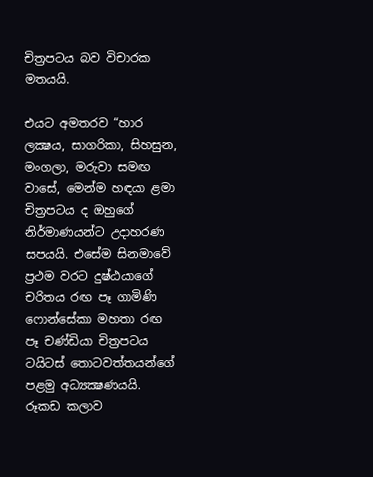චිත්‍රපටය බව විචාරක මතයයි.

එයට අමතරව “හාර ලක්‍ෂය, සාගරිකා, සිහසුන, මංගලා, මරුවා සමඟ වාසේ, මෙන්ම හඳයා ළමා චිත්‍රපටය ද ඔහුගේ නිර්මාණයන්ට උදාහරණ සපයයි. එසේම සිනමාවේ ප්‍රථම වරට දුෂ්ඨයාගේ චරිතය රඟ පෑ ගාමිණි ෆොන්සේකා මහතා රඟ පෑ චණ්ඩියා චිත්‍රපටය ටයිටස් තොටවත්තයන්ගේ පළමු අධ්‍යක්‍ෂණයයි. රූකඩ කලාව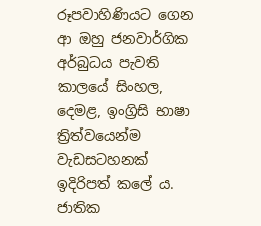රූපවාහිණියට ගෙන ආ ඔහු ජනවාර්ගික අර්බුධය පැවති කාලයේ සිංහල, දෙමළ, ඉංග්‍රිසි භාෂා ත්‍රිත්වයෙන්ම වැඩසටහනක් ඉදිරිපත් කලේ ය. ජාතික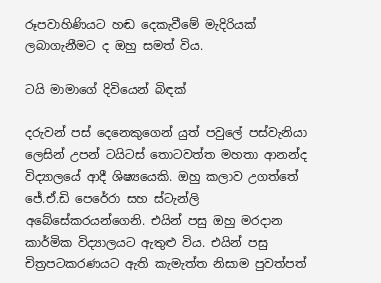රූපවාහිණියට හඬ දෙකැවීමේ මැදිරියක් ලබාගැනීමට ද ඔහු සමත් විය.

ටයි මාමාගේ දිවියෙන් බිඳක්

දරුවන් පස් දෙනෙකුගෙන් යුත් පවුලේ පස්වැනියා ලෙසින් උපන් ටයිටස් තොටවත්ත මහතා ආනන්ද විද්‍යාලයේ ආදී ශිෂ්‍යයෙකි. ඔහු කලාව උගත්තේ ජේ.ඒ.ඩි පෙරේරා සහ ස්ටැන්ලි අබේසේකරයන්ගෙනි. එයින් පසු ඔහු මරදාන කාර්මික විද්‍යාලයට ඇතුළු විය. එයින් පසු චිත්‍රපටකරණයට ඇති කැමැත්ත නිසාම පුවත්පත්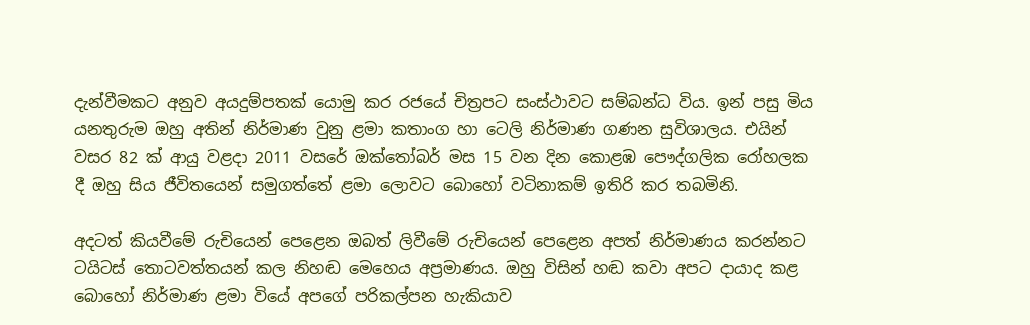දැන්වීමකට අනුව අයදුම්පතක් යොමු කර රජයේ චිත්‍රපට සංස්ථාවට සම්බන්ධ විය. ඉන් පසු මිය යනතුරුම ඔහු අතින් නිර්මාණ වුනු ළමා කතාංග හා ටෙලි නිර්මාණ ගණන සුවිශාලය. එයින් වසර 82 ක් ආයු වළදා 2011 වසරේ ඔක්තෝබර් මස 15 වන දින කොළඹ පෞද්ගලික රෝහලක දී ඔහු සිය ජීවිතයෙන් සමුගත්තේ ළමා ලොවට බොහෝ වටිනාකම් ඉතිරි කර තබමිනි.

අදටත් කියවීමේ රුචියෙන් පෙළෙන ඔබත් ලිවීමේ රුචියෙන් පෙළෙන අපත් නිර්මාණය කරන්නට ටයිටස් තොටවත්තයන් කල නිහඬ මෙහෙය අප්‍රමාණය. ඔහු විසින් හඬ කවා අපට දායාද කළ බොහෝ නිර්මාණ ළමා වියේ අපගේ පරිකල්පන හැකියාව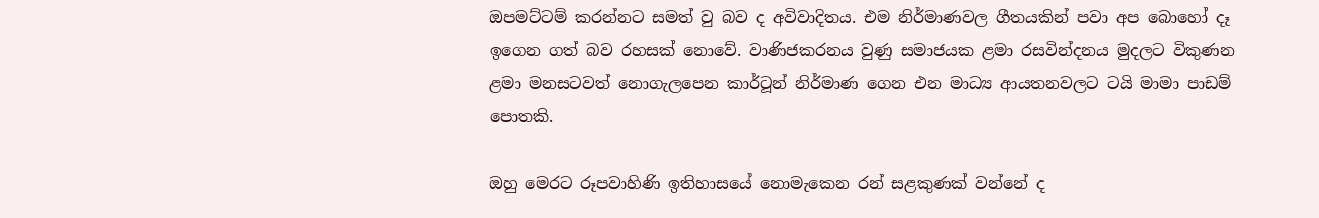ඔපමට්ටම් කරන්නට සමත් වු බව ද අවිවාදිතය. එම නිර්මාණවල ගීතයකින් පවා අප බොහෝ දෑ ඉගෙන ගත් බව රහසක් නොවේ. වාණිජකරනය වුණු සමාජයක ළමා රසවින්දනය මුදලට විකුණන ළමා මනසටවත් නොගැලපෙන කාර්ටූන් නිර්මාණ ගෙන එන මාධ්‍ය ආයතනවලට ටයි මාමා පාඩම් පොතකි.

ඔහු මෙරට රූපවාහිණි ඉතිහාසයේ නොමැකෙන රන් සළකුණක් වන්නේ ද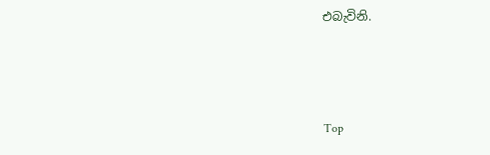එබැවිනි.



Top